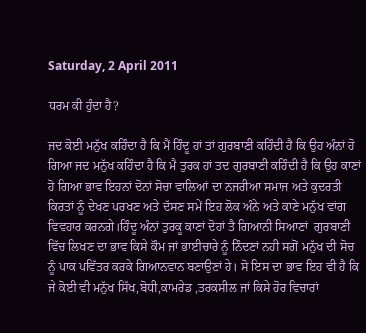Saturday, 2 April 2011

ਧਰਮ ਕੀ ਹੁੰਦਾ ਹੈ?

ਜਦ ਕੋਈ ਮਨੁੱਖ ਕਹਿੰਦਾ ਹੈ ਕਿ ਮੈਂ ਹਿੰਦੂ ਹਾਂ ਤਾਂ ਗੁਰਬਾਣੀ ਕਹਿੰਦੀ ਹੈ ਕਿ ਉਹ ਅੰਨਾਂ ਹੋ ਗਿਆ ਜਦ ਮਨੁੱਖ ਕਹਿੰਦਾ ਹੈ ਕਿ ਮੈ ਤੁਰਕ ਹਾਂ ਤਦ ਗੁਰਬਾਣੀ ਕਹਿੰਦੀ ਹੈ ਕਿ ਉਹ ਕਾਣਾਂ ਹੋ ਗਿਆ ਭਾਵ ਇਹਨਾਂ ਦੋਨਾਂ ਸੋਚਾ ਵਾਲਿਆਂ ਦਾ ਨਜਰੀਆ ਸਮਾਜ ਅਤੇ ਕੁਦਰਤੀ ਕਿਰਤਾਂ ਨੂੰ ਦੇਖਣ ਪਰਖਣ ਅਤੇ ਦੱਸਣ ਸਮੇਂ ਇਹ ਲੋਕ ਅੰਨੇ ਅਤੇ ਕਾਣੇ ਮਨੁੱਖ ਵਾਂਗ ਵਿਵਹਾਰ ਕਰਨਗੇ।ਹਿੰਦੂ ਅੰਨਾਂ ਤੁਰਕੂ ਕਾਣਾਂ ਦੋਹਾਂ ਤੈ ਗਿਆਨੀ ਸਿਆਣਾਂ  ਗੁਰਬਾਣੀ ਵਿੱਚ ਲਿਖਣ ਦਾ ਭਾਵ ਕਿਸੇ ਕੌਮ ਜਾਂ ਭਾਈਚਾਰੇ ਨੂੰ ਨਿੰਦਣਾਂ ਨਹੀ ਸਗੋਂ ਮਨੁੱਖ ਦੀ ਸੋਚ ਨੂੰ ਪਾਕ ਪਵਿੱਤਰ ਕਰਕੇ ਗਿਆਨਵਾਨ ਬਣਾਉਣਾਂ ਹੇ। ਸੋ ਇਸ ਦਾ ਭਾਵ ਇਹ ਵੀ ਹੈ ਕਿ ਜੇ ਕੋਈ ਵੀ ਮਨੁੱਖ ਸਿੱਖ,ਬੋਧੀ,ਕਾਮਰੇਡ ,ਤਰਕਸੀਲ ਜਾਂ ਕਿਸੇ ਹੋਰ ਵਿਚਾਰਾਂ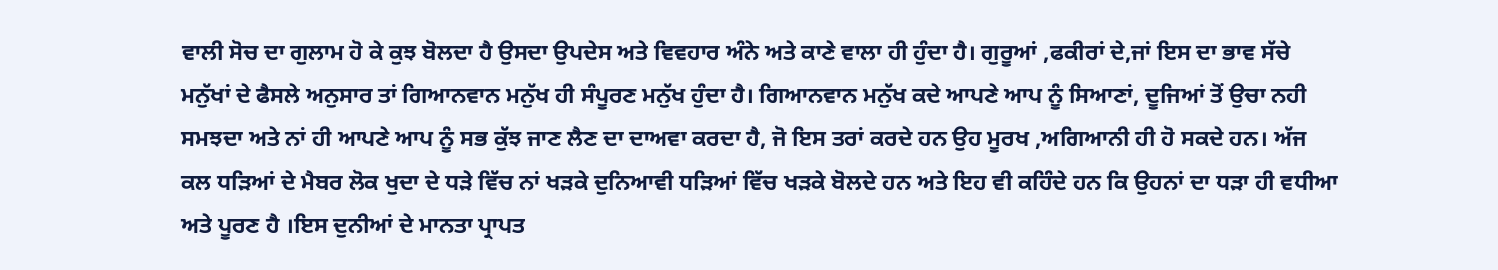ਵਾਲੀ ਸੋਚ ਦਾ ਗੁਲਾਮ ਹੋ ਕੇ ਕੁਝ ਬੋਲਦਾ ਹੈ ਉਸਦਾ ਉਪਦੇਸ ਅਤੇ ਵਿਵਹਾਰ ਅੰਨੇ ਅਤੇ ਕਾਣੇ ਵਾਲਾ ਹੀ ਹੁੰਦਾ ਹੈ। ਗੁਰੂਆਂ ,ਫਕੀਰਾਂ ਦੇ,ਜਾਂ ਇਸ ਦਾ ਭਾਵ ਸੱਚੇ ਮਨੁੱਖਾਂ ਦੇ ਫੈਸਲੇ ਅਨੁਸਾਰ ਤਾਂ ਗਿਆਨਵਾਨ ਮਨੁੱਖ ਹੀ ਸੰਪੂਰਣ ਮਨੁੱਖ ਹੁੰਦਾ ਹੈ। ਗਿਆਨਵਾਨ ਮਨੁੱਖ ਕਦੇ ਆਪਣੇ ਆਪ ਨੂੰ ਸਿਆਣਾਂ, ਦੂਜਿਆਂ ਤੋਂ ਉਚਾ ਨਹੀ ਸਮਝਦਾ ਅਤੇ ਨਾਂ ਹੀ ਆਪਣੇ ਆਪ ਨੂੰ ਸਭ ਕੁੱਝ ਜਾਣ ਲੈਣ ਦਾ ਦਾਅਵਾ ਕਰਦਾ ਹੈ, ਜੋ ਇਸ ਤਰਾਂ ਕਰਦੇ ਹਨ ਉਹ ਮੂਰਖ ,ਅਗਿਆਨੀ ਹੀ ਹੋ ਸਕਦੇ ਹਨ। ਅੱਜ ਕਲ ਧੜਿਆਂ ਦੇ ਮੈਬਰ ਲੋਕ ਖੁਦਾ ਦੇ ਧੜੇ ਵਿੱਚ ਨਾਂ ਖੜਕੇ ਦੁਨਿਆਵੀ ਧੜਿਆਂ ਵਿੱਚ ਖੜਕੇ ਬੋਲਦੇ ਹਨ ਅਤੇ ਇਹ ਵੀ ਕਹਿੰਦੇ ਹਨ ਕਿ ਉਹਨਾਂ ਦਾ ਧੜਾ ਹੀ ਵਧੀਆ ਅਤੇ ਪੂਰਣ ਹੈ ।ਇਸ ਦੁਨੀਆਂ ਦੇ ਮਾਨਤਾ ਪ੍ਰਾਪਤ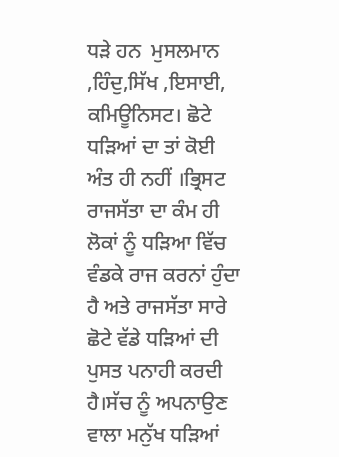ਧੜੇ ਹਨ  ਮੁਸਲਮਾਨ ,ਹਿੰਦੁ,ਸਿੱਖ ,ਇਸਾਈ, ਕਮਿਊਨਿਸਟ। ਛੋਟੇ ਧੜਿਆਂ ਦਾ ਤਾਂ ਕੋਈ ਅੰਤ ਹੀ ਨਹੀਂ ।ਭ੍ਰਿਸਟ ਰਾਜਸੱਤਾ ਦਾ ਕੰਮ ਹੀ ਲੋਕਾਂ ਨੂੰ ਧੜਿਆ ਵਿੱਚ ਵੰਡਕੇ ਰਾਜ ਕਰਨਾਂ ਹੁੰਦਾ ਹੈ ਅਤੇ ਰਾਜਸੱਤਾ ਸਾਰੇ ਛੋਟੇ ਵੱਡੇ ਧੜਿਆਂ ਦੀ ਪੁਸਤ ਪਨਾਹੀ ਕਰਦੀ ਹੈ।ਸੱਚ ਨੂੰ ਅਪਨਾਉਣ ਵਾਲਾ ਮਨੁੱਖ ਧੜਿਆਂ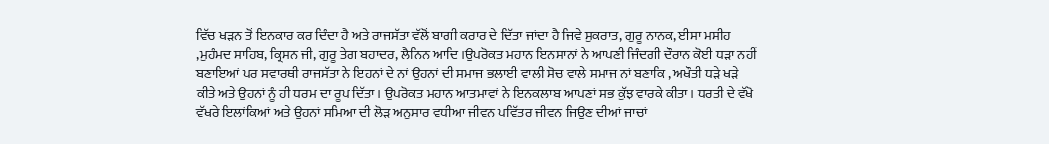ਵਿੱਚ ਖੜਨ ਤੋਂ ਇਨਕਾਰ ਕਰ ਦਿੰਦਾ ਹੈ ਅਤੇ ਰਾਜਸੱਤਾ ਵੱਲੋਂ ਬਾਗੀ ਕਰਾਰ ਦੇ ਦਿੱਤਾ ਜਾਂਦਾ ਹੈ ਜਿਵੇ ਸੁਕਰਾਤ, ਗੁਰੂ ਨਾਨਕ, ਈਸਾ ਮਸੀਹ ,ਮੁਹੰਮਦ ਸਾਹਿਬ, ਕ੍ਰਿਸਨ ਜੀ, ਗੁਰੂ ਤੇਗ ਬਹਾਦਰ, ਲੈਨਿਨ ਆਦਿ ।ਉਪਰੋਕਤ ਮਹਾਨ ਇਨਸਾਨਾਂ ਨੇ ਆਪਣੀ ਜਿੰਦਗੀ ਦੌਰਾਨ ਕੋਈ ਧੜਾ ਨਹੀਂ ਬਣਾਇਆਂ ਪਰ ਸਵਾਰਥੀ ਰਾਜਸੱਤਾ ਨੇ ਇਹਨਾਂ ਦੇ ਨਾਂ ਉਹਨਾਂ ਦੀ ਸਮਾਜ ਭਲਾਈ ਵਾਲੀ ਸੋਚ ਵਾਲੇ ਸਮਾਜ ਨਾਂ ਬਣਾਕਿ , ਅਖੌਤੀ ਧੜੇ ਖੜੇ ਕੀਤੇ ਅਤੇ ਉਹਨਾਂ ਨੂੰ ਹੀ ਧਰਮ ਦਾ ਰੂਪ ਦਿੱਤਾ। ਉਪਰੋਕਤ ਮਹਾਨ ਆਤਮਾਵਾਂ ਨੇ ਇਨਕਲਾਬ ਆਪਣਾਂ ਸਭ ਕੁੱਝ ਵਾਰਕੇ ਕੀਤਾ। ਧਰਤੀ ਦੇ ਵੱਖੋ ਵੱਖਰੇ ਇਲਾਂਕਿਆਂ ਅਤੇ ਉਹਨਾਂ ਸਮਿਆ ਦੀ ਲੋੜ ਅਨੁਸਾਰ ਵਧੀਆ ਜੀਵਨ ਪਵਿੱਤਰ ਜੀਵਨ ਜਿਉਣ ਦੀਆਂ ਜਾਚਾਂ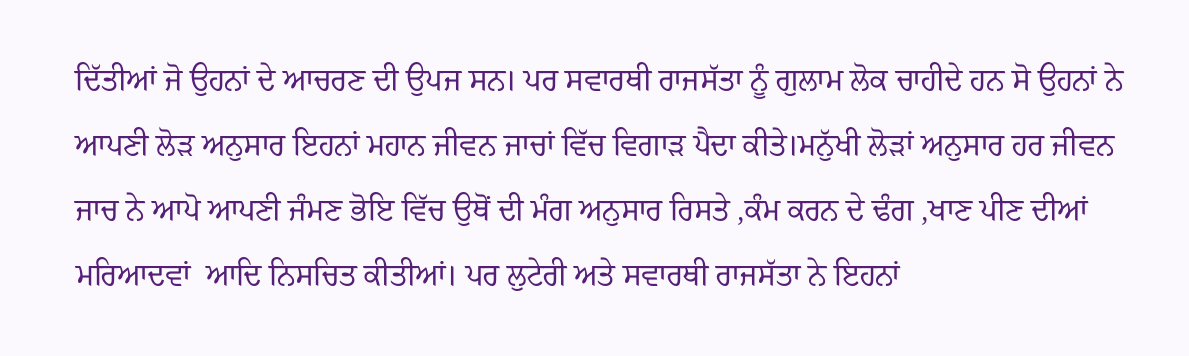ਦਿੱਤੀਆਂ ਜੋ ਉਹਨਾਂ ਦੇ ਆਚਰਣ ਦੀ ਉਪਜ ਸਨ। ਪਰ ਸਵਾਰਥੀ ਰਾਜਸੱਤਾ ਨੂੰ ਗੁਲਾਮ ਲੋਕ ਚਾਹੀਦੇ ਹਨ ਸੋ ਉਹਨਾਂ ਨੇ ਆਪਣੀ ਲੋੜ ਅਨੁਸਾਰ ਇਹਨਾਂ ਮਹਾਨ ਜੀਵਨ ਜਾਚਾਂ ਵਿੱਚ ਵਿਗਾੜ ਪੈਦਾ ਕੀਤੇ।ਮਨੁੱਖੀ ਲੋੜਾਂ ਅਨੁਸਾਰ ਹਰ ਜੀਵਨ ਜਾਚ ਨੇ ਆਪੋ ਆਪਣੀ ਜੰਮਣ ਭੋਇ ਵਿੱਚ ਉਥੋਂ ਦੀ ਮੰਗ ਅਨੁਸਾਰ ਰਿਸਤੇ ,ਕੰਮ ਕਰਨ ਦੇ ਢੰਗ ,ਖਾਣ ਪੀਣ ਦੀਆਂ ਮਰਿਆਦਵਾਂ  ਆਦਿ ਨਿਸਚਿਤ ਕੀਤੀਆਂ। ਪਰ ਲੁਟੇਰੀ ਅਤੇ ਸਵਾਰਥੀ ਰਾਜਸੱਤਾ ਨੇ ਇਹਨਾਂ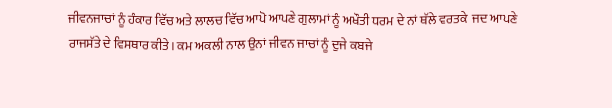ਜੀਵਨਜਾਚਾਂ ਨੂੰ ਹੰਕਾਰ ਵਿੱਚ ਅਤੇ ਲਾਲਚ ਵਿੱਚ ਆਪੋ ਆਪਣੇ ਗੁਲਾਮਾਂ ਨੂੰ ਅਖੌਤੀ ਧਰਮ ਦੇ ਨਾਂ ਥੱਲੇ ਵਰਤਕੇ  ਜਦ ਆਪਣੇ ਰਾਜਸੱਤੇ ਦੇ ਵਿਸਥਾਰ ਕੀਤੇ। ਕਮ ਅਕਲੀ ਨਾਲ ਉਨਾਂ ਜੀਵਨ ਜਾਚਾਂ ਨੂੰ ਦੁਜੇ ਕਬਜੇ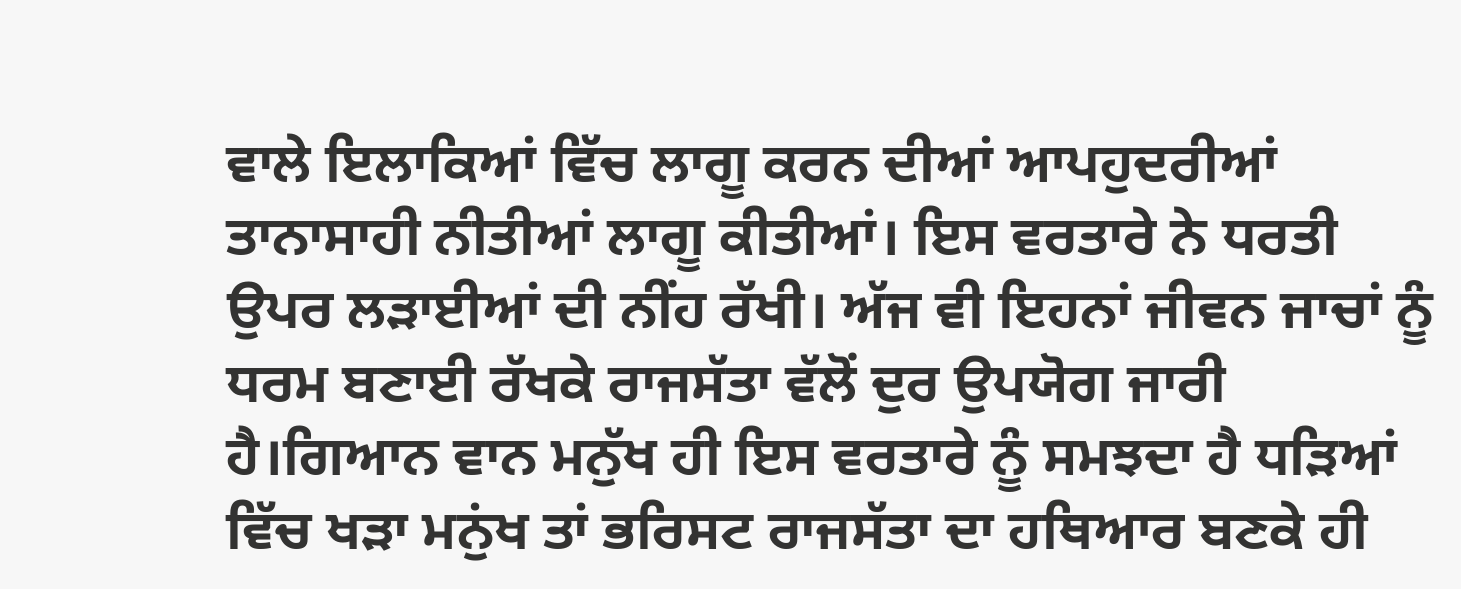ਵਾਲੇ ਇਲਾਕਿਆਂ ਵਿੱਚ ਲਾਗੂ ਕਰਨ ਦੀਆਂ ਆਪਹੁਦਰੀਆਂ ਤਾਨਾਸਾਹੀ ਨੀਤੀਆਂ ਲਾਗੂ ਕੀਤੀਆਂ। ਇਸ ਵਰਤਾਰੇ ਨੇ ਧਰਤੀ ਉਪਰ ਲੜਾਈਆਂ ਦੀ ਨੀਂਹ ਰੱਖੀ। ਅੱਜ ਵੀ ਇਹਨਾਂ ਜੀਵਨ ਜਾਚਾਂ ਨੂੰ ਧਰਮ ਬਣਾਈ ਰੱਖਕੇ ਰਾਜਸੱਤਾ ਵੱਲੋਂ ਦੁਰ ਉਪਯੋਗ ਜਾਰੀ ਹੈ।ਗਿਆਨ ਵਾਨ ਮਨੁੱਖ ਹੀ ਇਸ ਵਰਤਾਰੇ ਨੂੰ ਸਮਝਦਾ ਹੈ ਧੜਿਆਂ ਵਿੱਚ ਖੜਾ ਮਨੁਂਖ ਤਾਂ ਭਰਿਸਟ ਰਾਜਸੱਤਾ ਦਾ ਹਥਿਆਰ ਬਣਕੇ ਹੀ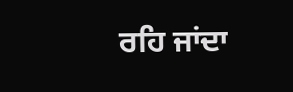ਰਹਿ ਜਾਂਦਾ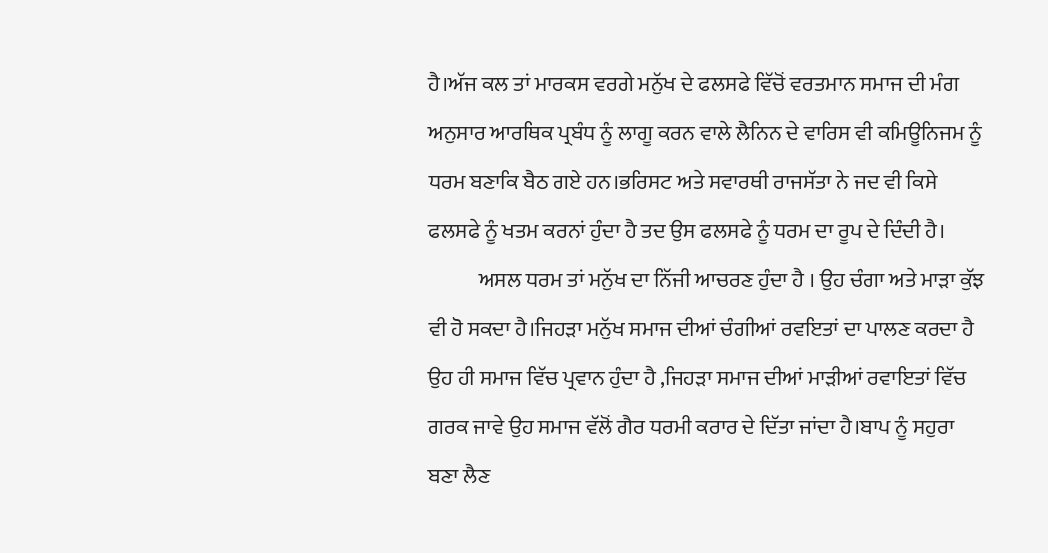ਹੈ।ਅੱਜ ਕਲ ਤਾਂ ਮਾਰਕਸ ਵਰਗੇ ਮਨੁੱਖ ਦੇ ਫਲਸਫੇ ਵਿੱਚੋਂ ਵਰਤਮਾਨ ਸਮਾਜ ਦੀ ਮੰਗ ਅਨੁਸਾਰ ਆਰਥਿਕ ਪ੍ਰਬੰਧ ਨੂੰ ਲਾਗੂ ਕਰਨ ਵਾਲੇ ਲੈਨਿਨ ਦੇ ਵਾਰਿਸ ਵੀ ਕਮਿਊਨਿਜਮ ਨੂੰ ਧਰਮ ਬਣਾਕਿ ਬੈਠ ਗਏ ਹਨ।ਭਰਿਸਟ ਅਤੇ ਸਵਾਰਥੀ ਰਾਜਸੱਤਾ ਨੇ ਜਦ ਵੀ ਕਿਸੇ ਫਲਸਫੇ ਨੂੰ ਖਤਮ ਕਰਨਾਂ ਹੁੰਦਾ ਹੈ ਤਦ ਉਸ ਫਲਸਫੇ ਨੂੰ ਧਰਮ ਦਾ ਰੂਪ ਦੇ ਦਿੰਦੀ ਹੈ।
            ਅਸਲ ਧਰਮ ਤਾਂ ਮਨੁੱਖ ਦਾ ਨਿੱਜੀ ਆਚਰਣ ਹੁੰਦਾ ਹੈ । ਉਹ ਚੰਗਾ ਅਤੇ ਮਾੜਾ ਕੁੱਝ ਵੀ ਹੋ ਸਕਦਾ ਹੈ।ਜਿਹੜਾ ਮਨੁੱਖ ਸਮਾਜ ਦੀਆਂ ਚੰਗੀਆਂ ਰਵਇਤਾਂ ਦਾ ਪਾਲਣ ਕਰਦਾ ਹੈ ਉਹ ਹੀ ਸਮਾਜ ਵਿੱਚ ਪ੍ਰਵਾਨ ਹੁੰਦਾ ਹੈ ,ਜਿਹੜਾ ਸਮਾਜ ਦੀਆਂ ਮਾੜੀਆਂ ਰਵਾਇਤਾਂ ਵਿੱਚ ਗਰਕ ਜਾਵੇ ਉਹ ਸਮਾਜ ਵੱਲੋਂ ਗੈਰ ਧਰਮੀ ਕਰਾਰ ਦੇ ਦਿੱਤਾ ਜਾਂਦਾ ਹੈ।ਬਾਪ ਨੂੰ ਸਹੁਰਾ ਬਣਾ ਲੈਣ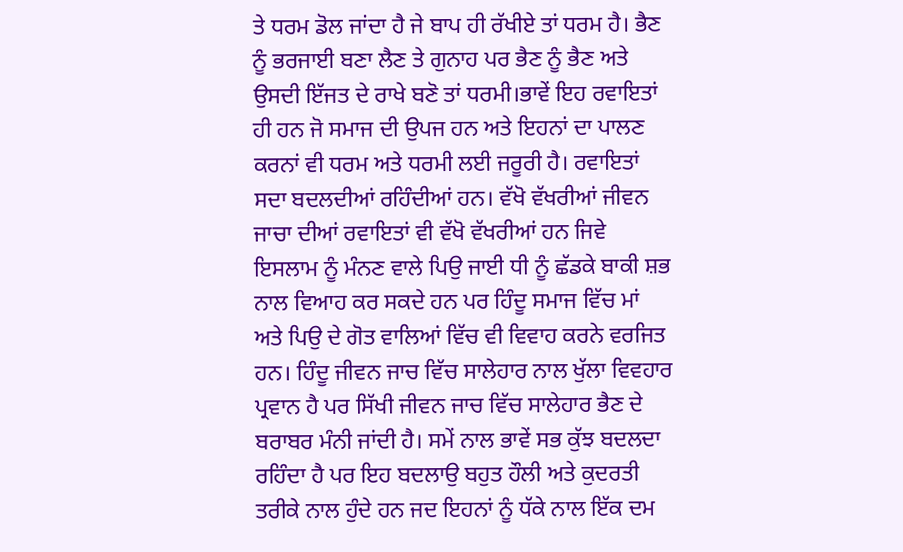ਤੇ ਧਰਮ ਡੋਲ ਜਾਂਦਾ ਹੈ ਜੇ ਬਾਪ ਹੀ ਰੱਖੀਏ ਤਾਂ ਧਰਮ ਹੈ। ਭੈਣ ਨੂੰ ਭਰਜਾਈ ਬਣਾ ਲੈਣ ਤੇ ਗੁਨਾਹ ਪਰ ਭੈਣ ਨੂੰ ਭੈਣ ਅਤੇ ਉਸਦੀ ਇੱਜਤ ਦੇ ਰਾਖੇ ਬਣੋ ਤਾਂ ਧਰਮੀ।ਭਾਵੇਂ ਇਹ ਰਵਾਇਤਾਂ ਹੀ ਹਨ ਜੋ ਸਮਾਜ ਦੀ ਉਪਜ ਹਨ ਅਤੇ ਇਹਨਾਂ ਦਾ ਪਾਲਣ ਕਰਨਾਂ ਵੀ ਧਰਮ ਅਤੇ ਧਰਮੀ ਲਈ ਜਰੂਰੀ ਹੈ। ਰਵਾਇਤਾਂ ਸਦਾ ਬਦਲਦੀਆਂ ਰਹਿੰਦੀਆਂ ਹਨ। ਵੱਖੋ ਵੱਖਰੀਆਂ ਜੀਵਨ ਜਾਚਾ ਦੀਆਂ ਰਵਾਇਤਾਂ ਵੀ ਵੱਖੋ ਵੱਖਰੀਆਂ ਹਨ ਜਿਵੇ ਇਸਲਾਮ ਨੂੰ ਮੰਨਣ ਵਾਲੇ ਪਿਉ ਜਾਈ ਧੀ ਨੂੰ ਛੱਡਕੇ ਬਾਕੀ ਸ਼ਭ ਨਾਲ ਵਿਆਹ ਕਰ ਸਕਦੇ ਹਨ ਪਰ ਹਿੰਦੂ ਸਮਾਜ ਵਿੱਚ ਮਾਂ ਅਤੇ ਪਿਉ ਦੇ ਗੋਤ ਵਾਲਿਆਂ ਵਿੱਚ ਵੀ ਵਿਵਾਹ ਕਰਨੇ ਵਰਜਿਤ ਹਨ। ਹਿੰਦੂ ਜੀਵਨ ਜਾਚ ਵਿੱਚ ਸਾਲੇਹਾਰ ਨਾਲ ਖੁੱਲਾ ਵਿਵਹਾਰ ਪ੍ਰਵਾਨ ਹੈ ਪਰ ਸਿੱਖੀ ਜੀਵਨ ਜਾਚ ਵਿੱਚ ਸਾਲੇਹਾਰ ਭੈਣ ਦੇ ਬਰਾਬਰ ਮੰਨੀ ਜਾਂਦੀ ਹੈ। ਸਮੇਂ ਨਾਲ ਭਾਵੇਂ ਸਭ ਕੁੱਝ ਬਦਲਦਾ ਰਹਿੰਦਾ ਹੈ ਪਰ ਇਹ ਬਦਲਾਉ ਬਹੁਤ ਹੌਲੀ ਅਤੇ ਕੁਦਰਤੀ ਤਰੀਕੇ ਨਾਲ ਹੁੰਦੇ ਹਨ ਜਦ ਇਹਨਾਂ ਨੂੰ ਧੱਕੇ ਨਾਲ ਇੱਕ ਦਮ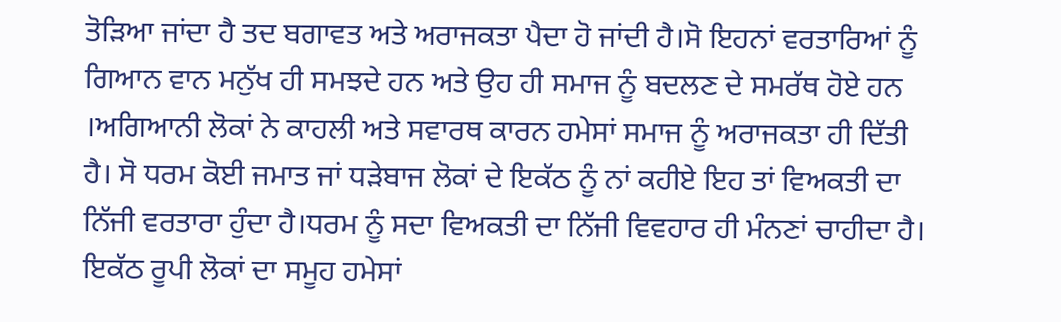ਤੋੜਿਆ ਜਾਂਦਾ ਹੈ ਤਦ ਬਗਾਵਤ ਅਤੇ ਅਰਾਜਕਤਾ ਪੈਦਾ ਹੋ ਜਾਂਦੀ ਹੈ।ਸੋ ਇਹਨਾਂ ਵਰਤਾਰਿਆਂ ਨੂੰ ਗਿਆਨ ਵਾਨ ਮਨੁੱਖ ਹੀ ਸਮਝਦੇ ਹਨ ਅਤੇ ਉਹ ਹੀ ਸਮਾਜ ਨੂੰ ਬਦਲਣ ਦੇ ਸਮਰੱਥ ਹੋਏ ਹਨ ।ਅਗਿਆਨੀ ਲੋਕਾਂ ਨੇ ਕਾਹਲੀ ਅਤੇ ਸਵਾਰਥ ਕਾਰਨ ਹਮੇਸਾਂ ਸਮਾਜ ਨੂੰ ਅਰਾਜਕਤਾ ਹੀ ਦਿੱਤੀ ਹੈ। ਸੋ ਧਰਮ ਕੋਈ ਜਮਾਤ ਜਾਂ ਧੜੇਬਾਜ ਲੋਕਾਂ ਦੇ ਇਕੱਠ ਨੂੰ ਨਾਂ ਕਹੀਏ ਇਹ ਤਾਂ ਵਿਅਕਤੀ ਦਾ ਨਿੱਜੀ ਵਰਤਾਰਾ ਹੁੰਦਾ ਹੈ।ਧਰਮ ਨੂੰ ਸਦਾ ਵਿਅਕਤੀ ਦਾ ਨਿੱਜੀ ਵਿਵਹਾਰ ਹੀ ਮੰਨਣਾਂ ਚਾਹੀਦਾ ਹੈ। ਇਕੱਠ ਰੂਪੀ ਲੋਕਾਂ ਦਾ ਸਮੂਹ ਹਮੇਸਾਂ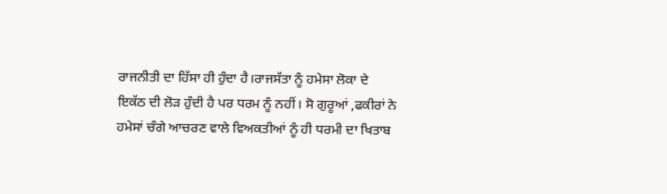ਰਾਜਨੀਤੀ ਦਾ ਹਿੱਸਾ ਹੀ ਹੁੰਦਾ ਹੈ।ਰਾਜਸੱਤਾ ਨੂੰ ਹਮੇਸਾ ਲੋਕਾ ਦੇ ਇਕੱਠ ਦੀ ਲੋੜ ਹੁੰਦੀ ਹੈ ਪਰ ਧਰਮ ਨੂੰ ਨਹੀਂ। ਸੋ ਗੁਰੂਆਂ ,ਫਕੀਰਾਂ ਨੇ ਹਮੇਸਾਂ ਚੰਗੇ ਆਚਰਣ ਵਾਲੇ ਵਿਅਕਤੀਆਂ ਨੂੰ ਹੀ ਧਰਮੀ ਦਾ ਖਿਤਾਬ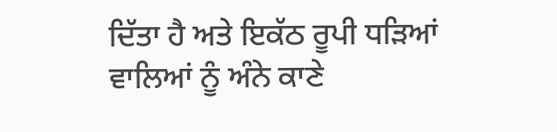ਦਿੱਤਾ ਹੈ ਅਤੇ ਇਕੱਠ ਰੂਪੀ ਧੜਿਆਂ ਵਾਲਿਆਂ ਨੂੰ ਅੰਨੇ ਕਾਣੇ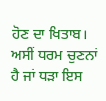ਹੋਣ ਦਾ ਖਿਤਾਬ। ਅਸੀਂ ਧਰਮ ਚੁਣਨਾਂ ਹੈ ਜਾਂ ਧੜਾ ਇਸ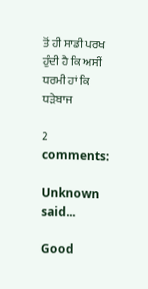ਤੋਂ ਹੀ ਸਾਡੀ ਪਰਖ ਹੁੰਦੀ ਹੈ ਕਿ ਅਸੀਂ ਧਰਮੀ ਹਾਂ ਕਿ ਧੜੇਬਾਜ

2 comments:

Unknown said...

Good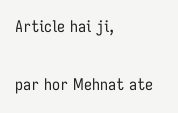Article hai ji,

par hor Mehnat ate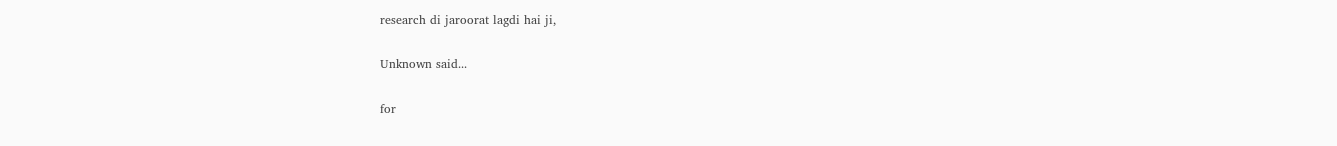research di jaroorat lagdi hai ji,

Unknown said...

for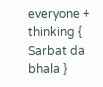everyone + thinking { Sarbat da bhala }